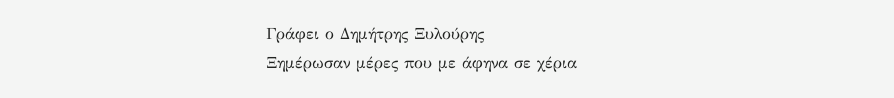Γράφει ο Δημήτρης Ξυλούρης
Ξημέρωσαν μέρες που με άφηνα σε χέρια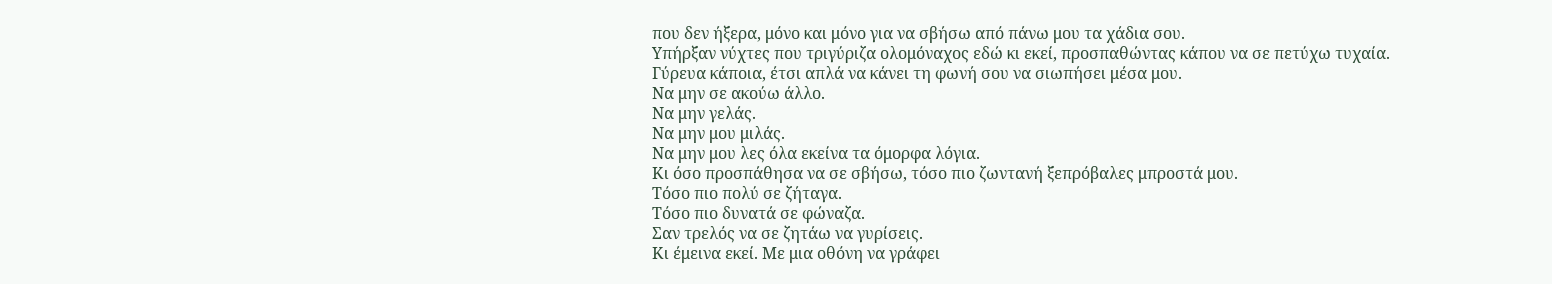που δεν ήξερα, μόνο και μόνο για να σβήσω από πάνω μου τα χάδια σου.
Υπήρξαν νύχτες που τριγύριζα ολομόναχος εδώ κι εκεί, προσπαθώντας κάπου να σε πετύχω τυχαία.
Γύρευα κάποια, έτσι απλά να κάνει τη φωνή σου να σιωπήσει μέσα μου.
Να μην σε ακούω άλλο.
Να μην γελάς.
Να μην μου μιλάς.
Να μην μου λες όλα εκείνα τα όμορφα λόγια.
Κι όσο προσπάθησα να σε σβήσω, τόσο πιο ζωντανή ξεπρόβαλες μπροστά μου.
Τόσο πιο πολύ σε ζήταγα.
Τόσο πιο δυνατά σε φώναζα.
Σαν τρελός να σε ζητάω να γυρίσεις.
Κι έμεινα εκεί. Με μια οθόνη να γράφει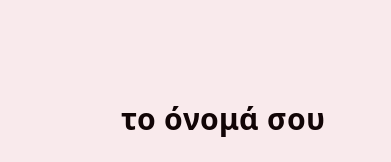το όνομά σου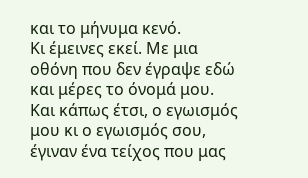και το μήνυμα κενό.
Κι έμεινες εκεί. Με μια οθόνη που δεν έγραψε εδώ και μέρες το όνομά μου.
Και κάπως έτσι, ο εγωισμός μου κι ο εγωισμός σου, έγιναν ένα τείχος που μας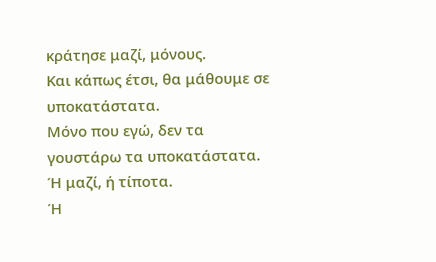κράτησε μαζί, μόνους.
Και κάπως έτσι, θα μάθουμε σε υποκατάστατα.
Μόνο που εγώ, δεν τα γουστάρω τα υποκατάστατα.
Ή μαζί, ή τίποτα.
Ή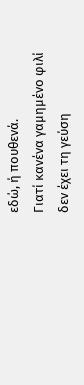εδώ, ή πουθενά.
Γιατί κανένα γαμημένο φιλί δεν έχει τη γεύση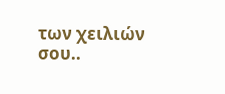των χειλιών σου..